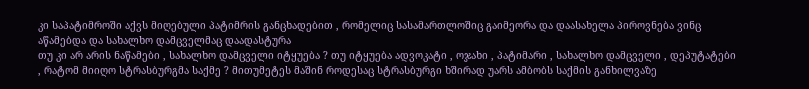კი საპატიმროში აქვს მიღებული პატიმრის განცხადებით , რომელიც სასამართლოშიც გაიმეორა და დაასახელა პიროვნება ვინც აწამებდა და სახალხო დამცველმაც დაადასტურა
თუ კი არ არის ნაწამები , სახალხო დამცველი იტყუება ? თუ იტყუება ადვოკატი , ოჯახი , პატიმარი , სახალხო დამცველი , დეპუტატები , რატომ მიიღო სტრასბურგმა საქმე ? მითუმეტეს მაშინ როდესაც სტრასბურგი ხშირად უარს ამბობს საქმის განხილვაზე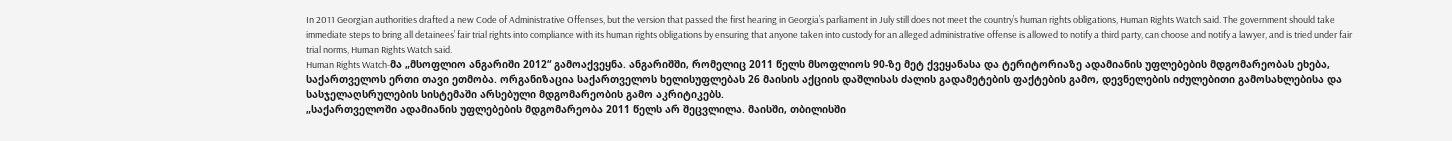In 2011 Georgian authorities drafted a new Code of Administrative Offenses, but the version that passed the first hearing in Georgia’s parliament in July still does not meet the country’s human rights obligations, Human Rights Watch said. The government should take immediate steps to bring all detainees’ fair trial rights into compliance with its human rights obligations by ensuring that anyone taken into custody for an alleged administrative offense is allowed to notify a third party, can choose and notify a lawyer, and is tried under fair trial norms, Human Rights Watch said.
Human Rights Watch-მა „მსოფლიო ანგარიში 2012“ გამოაქვეყნა. ანგარიშში, რომელიც 2011 წელს მსოფლიოს 90-ზე მეტ ქვეყანასა და ტერიტორიაზე ადამიანის უფლებების მდგომარეობას ეხება, საქართველოს ერთი თავი ეთმობა. ორგანიზაცია საქართველოს ხელისუფლებას 26 მაისის აქციის დაშლისას ძალის გადამეტების ფაქტების გამო, დევნელების იძულებითი გამოსახლებისა და სასჯელაღსრულების სისტემაში არსებული მდგომარეობის გამო აკრიტიკებს.
„საქართველოში ადამიანის უფლებების მდგომარეობა 2011 წელს არ შეცვლილა. მაისში, თბილისში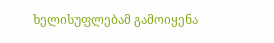ხელისუფლებამ გამოიყენა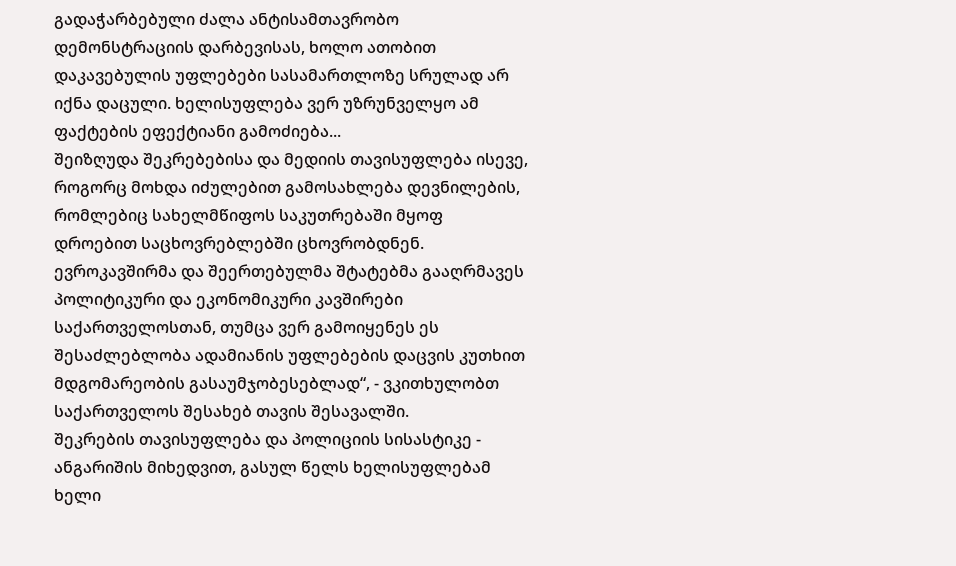გადაჭარბებული ძალა ანტისამთავრობო დემონსტრაციის დარბევისას, ხოლო ათობით დაკავებულის უფლებები სასამართლოზე სრულად არ იქნა დაცული. ხელისუფლება ვერ უზრუნველყო ამ ფაქტების ეფექტიანი გამოძიება...
შეიზღუდა შეკრებებისა და მედიის თავისუფლება ისევე, როგორც მოხდა იძულებით გამოსახლება დევნილების, რომლებიც სახელმწიფოს საკუთრებაში მყოფ დროებით საცხოვრებლებში ცხოვრობდნენ. ევროკავშირმა და შეერთებულმა შტატებმა გააღრმავეს პოლიტიკური და ეკონომიკური კავშირები საქართველოსთან, თუმცა ვერ გამოიყენეს ეს შესაძლებლობა ადამიანის უფლებების დაცვის კუთხით მდგომარეობის გასაუმჯობესებლად“, - ვკითხულობთ საქართველოს შესახებ თავის შესავალში.
შეკრების თავისუფლება და პოლიციის სისასტიკე - ანგარიშის მიხედვით, გასულ წელს ხელისუფლებამ ხელი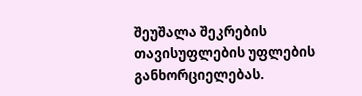შეუშალა შეკრების თავისუფლების უფლების განხორციელებას.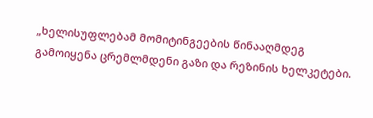„ხელისუფლებამ მომიტინგეების წინააღმდეგ გამოიყენა ცრემლმდენი გაზი და რეზინის ხელკეტები.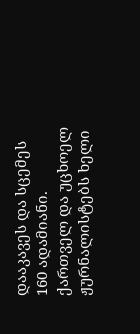დააკავეს და სცემეს 160 ადამიანი. ქართველ და უცხოელ ჟურნალისტებს ხელი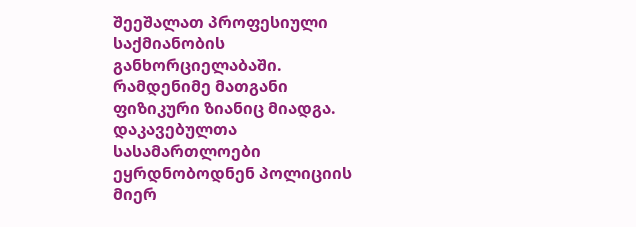შეეშალათ პროფესიული საქმიანობის განხორციელაბაში. რამდენიმე მათგანი ფიზიკური ზიანიც მიადგა. დაკავებულთა სასამართლოები ეყრდნობოდნენ პოლიციის მიერ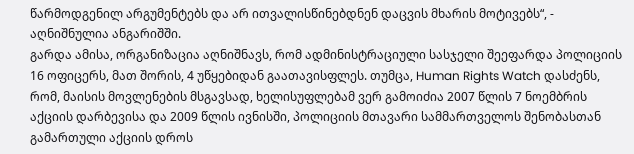წარმოდგენილ არგუმენტებს და არ ითვალისწინებდნენ დაცვის მხარის მოტივებს“, - აღნიშნულია ანგარიშში.
გარდა ამისა, ორგანიზაცია აღნიშნავს, რომ ადმინისტრაციული სასჯელი შეეფარდა პოლიციის 16 ოფიცერს, მათ შორის, 4 უწყებიდან გაათავისფლეს. თუმცა, Human Rights Watch დასძენს, რომ, მაისის მოვლენების მსგავსად, ხელისუფლებამ ვერ გამოიძია 2007 წლის 7 ნოემბრის აქციის დარბევისა და 2009 წლის ივნისში, პოლიციის მთავარი სამმართველოს შენობასთან გამართული აქციის დროს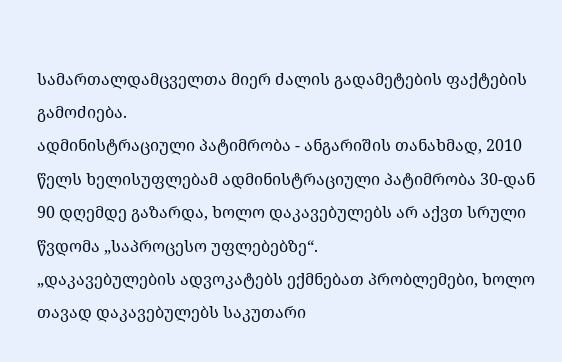სამართალდამცველთა მიერ ძალის გადამეტების ფაქტების გამოძიება.
ადმინისტრაციული პატიმრობა - ანგარიშის თანახმად, 2010 წელს ხელისუფლებამ ადმინისტრაციული პატიმრობა 30-დან 90 დღემდე გაზარდა, ხოლო დაკავებულებს არ აქვთ სრული წვდომა „საპროცესო უფლებებზე“.
„დაკავებულების ადვოკატებს ექმნებათ პრობლემები, ხოლო თავად დაკავებულებს საკუთარი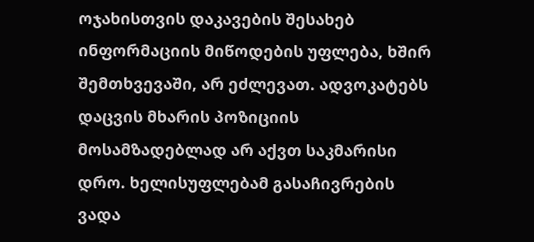ოჯახისთვის დაკავების შესახებ ინფორმაციის მიწოდების უფლება, ხშირ შემთხვევაში, არ ეძლევათ. ადვოკატებს დაცვის მხარის პოზიციის მოსამზადებლად არ აქვთ საკმარისი დრო. ხელისუფლებამ გასაჩივრების ვადა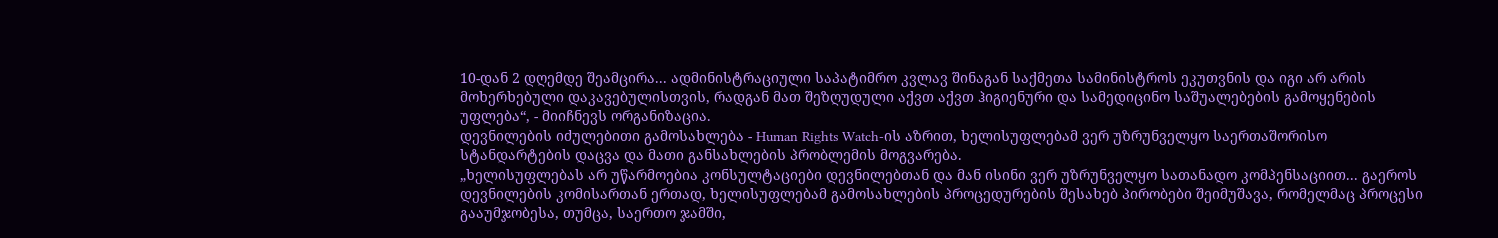10-დან 2 დღემდე შეამცირა... ადმინისტრაციული საპატიმრო კვლავ შინაგან საქმეთა სამინისტროს ეკუთვნის და იგი არ არის მოხერხებული დაკავებულისთვის, რადგან მათ შეზღუდული აქვთ აქვთ ჰიგიენური და სამედიცინო საშუალებების გამოყენების უფლება“, - მიიჩნევს ორგანიზაცია.
დევნილების იძულებითი გამოსახლება - Human Rights Watch-ის აზრით, ხელისუფლებამ ვერ უზრუნველყო საერთაშორისო სტანდარტების დაცვა და მათი განსახლების პრობლემის მოგვარება.
„ხელისუფლებას არ უწარმოებია კონსულტაციები დევნილებთან და მან ისინი ვერ უზრუნველყო სათანადო კომპენსაციით... გაეროს დევნილების კომისართან ერთად, ხელისუფლებამ გამოსახლების პროცედურების შესახებ პირობები შეიმუშავა, რომელმაც პროცესი გააუმჯობესა, თუმცა, საერთო ჯამში,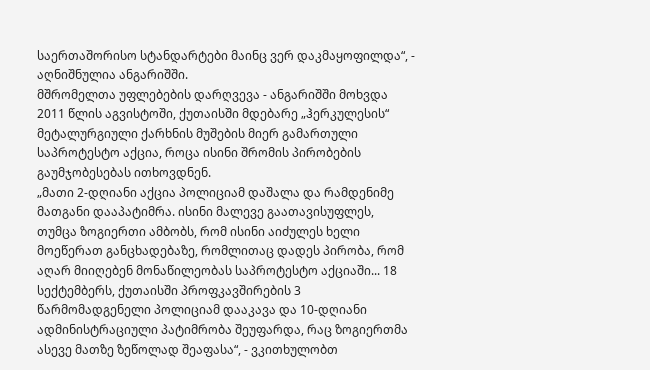საერთაშორისო სტანდარტები მაინც ვერ დაკმაყოფილდა“, - აღნიშნულია ანგარიშში.
მშრომელთა უფლებების დარღვევა - ანგარიშში მოხვდა 2011 წლის აგვისტოში, ქუთაისში მდებარე „ჰერკულესის“ მეტალურგიული ქარხნის მუშების მიერ გამართული საპროტესტო აქცია, როცა ისინი შრომის პირობების გაუმჯობესებას ითხოვდნენ.
„მათი 2-დღიანი აქცია პოლიციამ დაშალა და რამდენიმე მათგანი დააპატიმრა. ისინი მალევე გაათავისუფლეს, თუმცა ზოგიერთი ამბობს, რომ ისინი აიძულეს ხელი მოეწერათ განცხადებაზე, რომლითაც დადეს პირობა, რომ აღარ მიიღებენ მონაწილეობას საპროტესტო აქციაში... 18 სექტემბერს, ქუთაისში პროფკავშირების 3 წარმომადგენელი პოლიციამ დააკავა და 10-დღიანი ადმინისტრაციული პატიმრობა შეუფარდა, რაც ზოგიერთმა ასევე მათზე ზეწოლად შეაფასა“, - ვკითხულობთ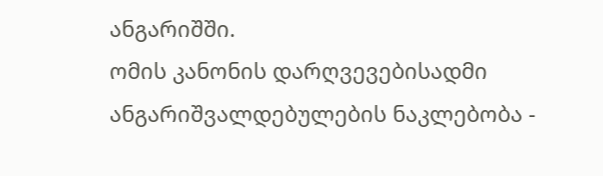ანგარიშში.
ომის კანონის დარღვევებისადმი ანგარიშვალდებულების ნაკლებობა -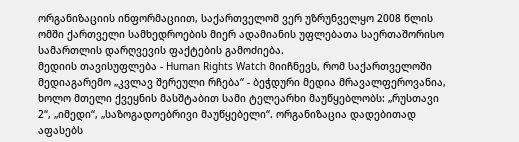ორგანიზაციის ინფორმაციით, საქართველომ ვერ უზრუნველყო 2008 წლის ომში ქართველი სამხედროების მიერ ადამიანის უფლებათა საერთაშორისო სამართლის დარღვევის ფაქტების გამოძიება.
მედიის თავისუფლება - Human Rights Watch მიიჩნევს, რომ საქართველოში მედიაგარემო „კვლავ შერეული რჩება“ - ბეჭდური მედია მრავალფეროვანია, ხოლო მთელი ქვეყნის მასშტაბით სამი ტელეარხი მაუწყებლობს: „რუსთავი 2“, „იმედი“, „საზოგადოებრივი მაუწყებელი“. ორგანიზაცია დადებითად აფასებს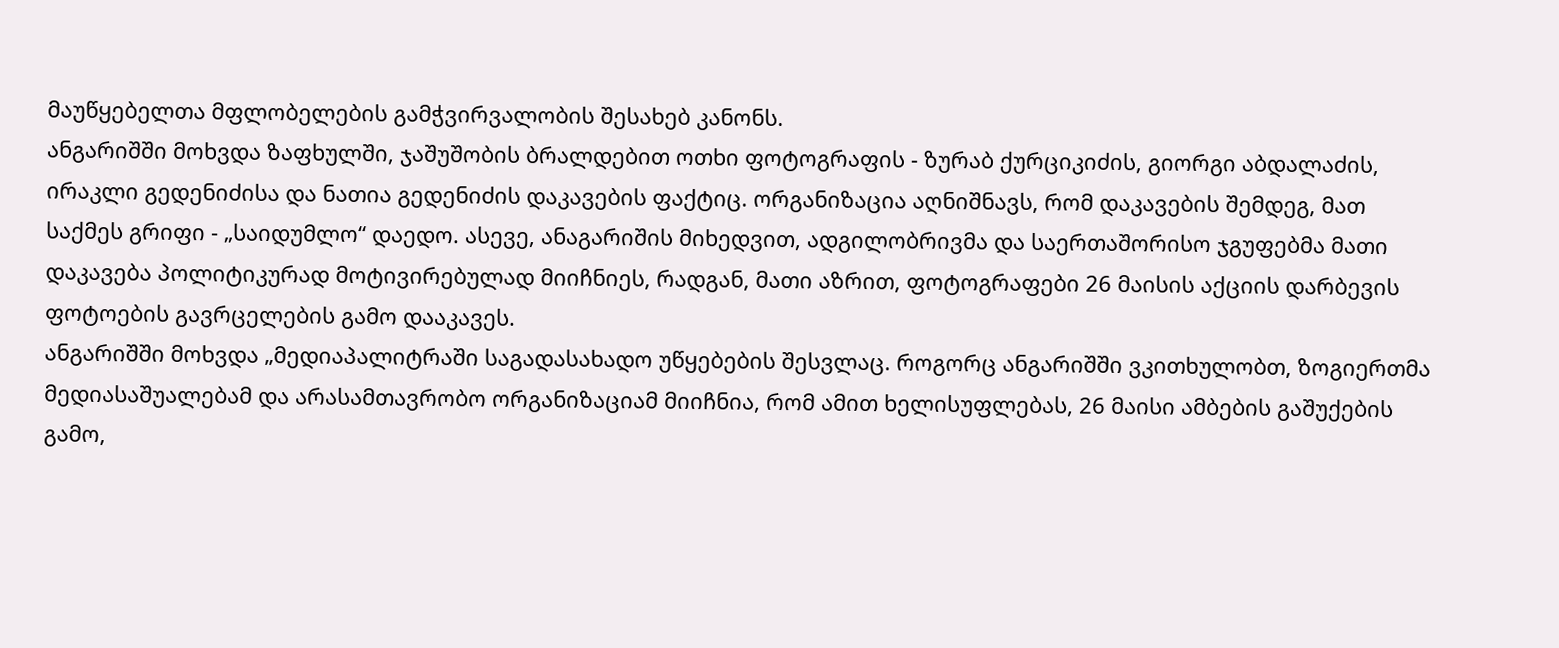მაუწყებელთა მფლობელების გამჭვირვალობის შესახებ კანონს.
ანგარიშში მოხვდა ზაფხულში, ჯაშუშობის ბრალდებით ოთხი ფოტოგრაფის - ზურაბ ქურციკიძის, გიორგი აბდალაძის, ირაკლი გედენიძისა და ნათია გედენიძის დაკავების ფაქტიც. ორგანიზაცია აღნიშნავს, რომ დაკავების შემდეგ, მათ საქმეს გრიფი - „საიდუმლო“ დაედო. ასევე, ანაგარიშის მიხედვით, ადგილობრივმა და საერთაშორისო ჯგუფებმა მათი დაკავება პოლიტიკურად მოტივირებულად მიიჩნიეს, რადგან, მათი აზრით, ფოტოგრაფები 26 მაისის აქციის დარბევის ფოტოების გავრცელების გამო დააკავეს.
ანგარიშში მოხვდა „მედიაპალიტრაში საგადასახადო უწყებების შესვლაც. როგორც ანგარიშში ვკითხულობთ, ზოგიერთმა მედიასაშუალებამ და არასამთავრობო ორგანიზაციამ მიიჩნია, რომ ამით ხელისუფლებას, 26 მაისი ამბების გაშუქების გამო,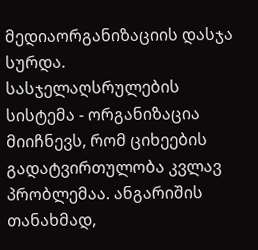მედიაორგანიზაციის დასჯა სურდა.
სასჯელაღსრულების სისტემა - ორგანიზაცია მიიჩნევს, რომ ციხეების გადატვირთულობა კვლავ პრობლემაა. ანგარიშის თანახმად,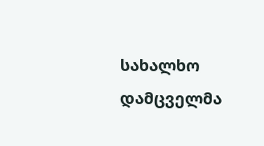სახალხო დამცველმა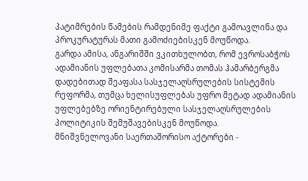პატიმრების წამების რამდენიმე ფაქტი გამოავლინა და პროკურატურას მათი გამოძიებისკენ მოუწოდა.
გარდა ამისა, ანგარიშში ვკითხულობთ, რომ ევროსაბჭოს ადამიანის უფლებათა კომისარმა თომას ჰამარბერგმა დადებითად შეაფასა სასჯელაღსრულების სისტემის რეფორმა, თუმცა ხელისუფლებას უფრო მეტად ადამიანის უფლებებზე ორიენტირებული სასჯელაღსრულების პოლიტიკის შემუშავებისკენ მოუწოდა.
მნიშვნელოვანი საერთაშორისო აქტორები -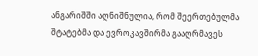ანგარიშში აღნიშნულია, რომ შეერთებულმა შტატებმა და ევროკავშირმა გააღრმავეს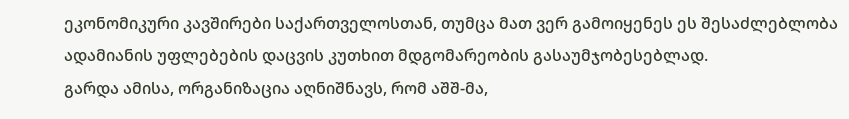ეკონომიკური კავშირები საქართველოსთან, თუმცა მათ ვერ გამოიყენეს ეს შესაძლებლობა ადამიანის უფლებების დაცვის კუთხით მდგომარეობის გასაუმჯობესებლად.
გარდა ამისა, ორგანიზაცია აღნიშნავს, რომ აშშ-მა,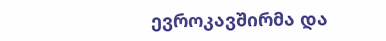ევროკავშირმა და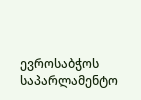ევროსაბჭოს საპარლამენტო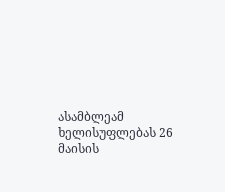ასამბლეამ ხელისუფლებას 26 მაისის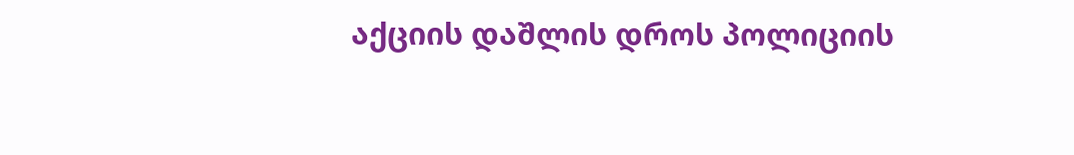აქციის დაშლის დროს პოლიციის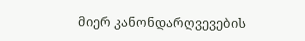მიერ კანონდარღვევების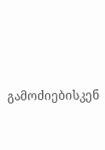გამოძიებისკენ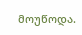მოუწოდა.